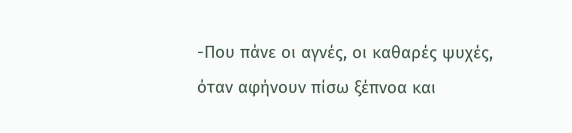-Που πάνε οι αγνές, οι καθαρές ψυχές, όταν αφήνουν πίσω ξέπνοα και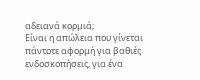αδειανά κορμιά;
Είναι η απώλεια που γίνεται πάντοτε αφορμή για βαθιές ενδοσκοπήσεις, για ένα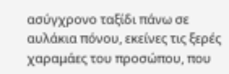ασύγχρονο ταξίδι πάνω σε αυλάκια πόνου, εκείνες τις ξερές χαραμάες του προσώπου, που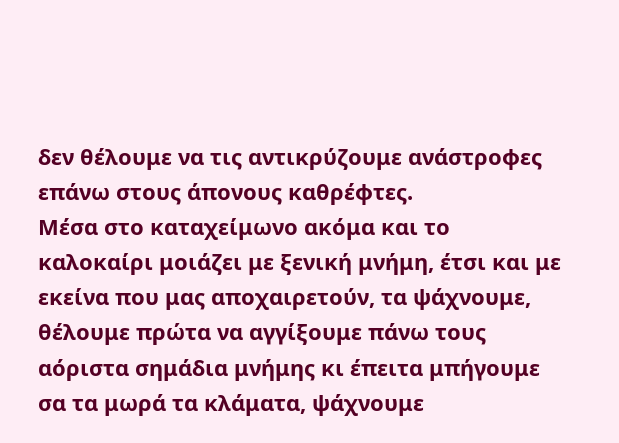δεν θέλουμε να τις αντικρύζουμε ανάστροφες επάνω στους άπονους καθρέφτες.
Μέσα στο καταχείμωνο ακόμα και το καλοκαίρι μοιάζει με ξενική μνήμη, έτσι και με εκείνα που μας αποχαιρετούν, τα ψάχνουμε, θέλουμε πρώτα να αγγίξουμε πάνω τους αόριστα σημάδια μνήμης κι έπειτα μπήγουμε σα τα μωρά τα κλάματα, ψάχνουμε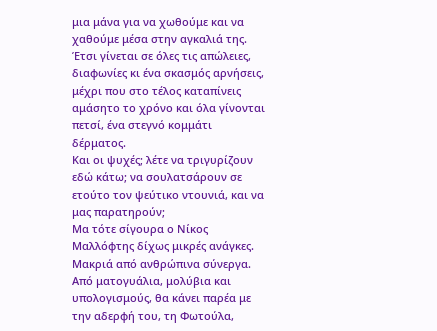μια μάνα για να χωθούμε και να χαθούμε μέσα στην αγκαλιά της.
Έτσι γίνεται σε όλες τις απώλειες, διαφωνίες κι ένα σκασμός αρνήσεις, μέχρι που στο τέλος καταπίνεις αμάσητο το χρόνο και όλα γίνονται πετσί, ένα στεγνό κομμάτι δέρματος.
Και οι ψυχές; λέτε να τριγυρίζουν εδώ κάτω; να σουλατσάρουν σε ετούτο τον ψεύτικο ντουνιά, και να μας παρατηρούν;
Μα τότε σίγουρα ο Νίκος Μαλλόφτης δίχως μικρές ανάγκες. Μακριά από ανθρώπινα σύνεργα. Από ματογυάλια, μολύβια και υπολογισμούς, θα κάνει παρέα με την αδερφή του, τη Φωτούλα,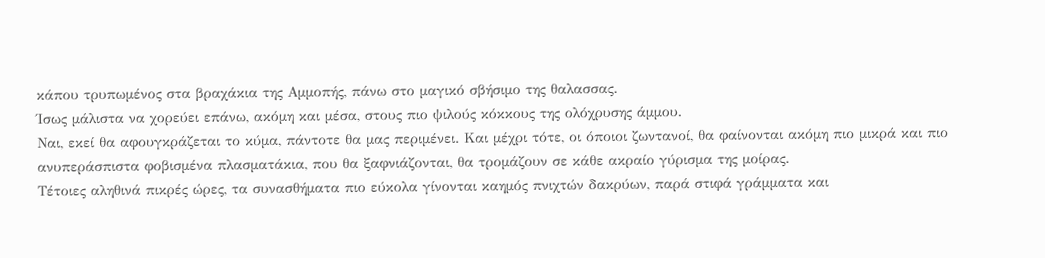κάπου τρυπωμένος στα βραχάκια της Αμμοπής, πάνω στο μαγικό σβήσιμο της θαλασσας.
Ίσως μάλιστα να χορεύει επάνω, ακόμη και μέσα, στους πιο ψιλούς κόκκους της ολόχρυσης άμμου.
Ναι, εκεί θα αφουγκράζεται το κύμα, πάντοτε θα μας περιμένει. Και μέχρι τότε, οι όποιοι ζωντανοί, θα φαίνονται ακόμη πιο μικρά και πιο ανυπεράσπιστα φοβισμένα πλασματάκια, που θα ξαφνιάζονται, θα τρομάζουν σε κάθε ακραίο γύρισμα της μοίρας.
Τέτοιες αληθινά πικρές ώρες, τα συνασθήματα πιο εύκολα γίνονται καημός πνιχτών δακρύων, παρά στιφά γράμματα και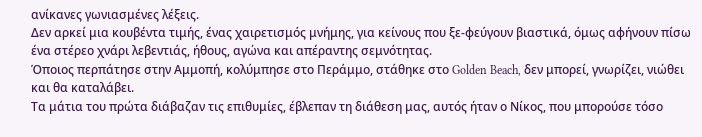ανίκανες γωνιασμένες λέξεις.
Δεν αρκεί μια κουβέντα τιμής, ένας χαιρετισμός μνήμης, για κείνους που ξε-φεύγουν βιαστικά, όμως αφήνουν πίσω ένα στέρεο χνάρι λεβεντιάς, ήθους, αγώνα και απέραντης σεμνότητας.
Όποιος περπάτησε στην Αμμοπή, κολύμπησε στο Περάμμο, στάθηκε στο Golden Beach, δεν μπορεί, γνωρίζει, νιώθει και θα καταλάβει.
Τα μάτια του πρώτα διάβαζαν τις επιθυμίες, έβλεπαν τη διάθεση μας, αυτός ήταν ο Νίκος, που μπορούσε τόσο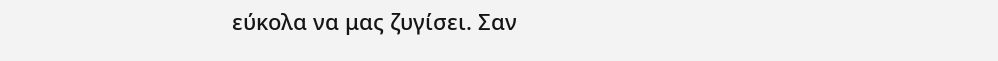εύκολα να μας ζυγίσει. Σαν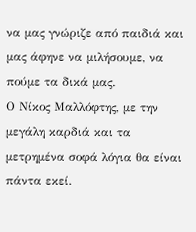να μας γνώριζε από παιδιά και μας άφηνε να μιλήσουμε, να πούμε τα δικά μας.
Ο Νίκος Μαλλόφτης, με την μεγάλη καρδιά και τα μετρημένα σοφά λόγια θα είναι πάντα εκεί.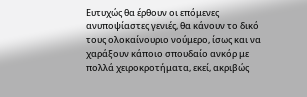Ευτυχώς θα έρθουν οι επόμενες ανυποψίαστες γενιές, θα κάνουν το δικό τους ολοκαίνουριο νούμερο, ίσως και να χαράξουν κάποιο σπουδαίο ανκόρ με πολλά χειροκροτήματα, εκεί, ακριβώς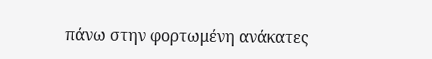πάνω στην φορτωμένη ανάκατες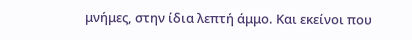μνήμες, στην ίδια λεπτή άμμο. Και εκείνοι που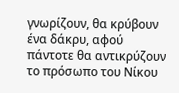γνωρίζουν, θα κρύβουν ένα δάκρυ, αφού πάντοτε θα αντικρύζουν το πρόσωπο του Νίκου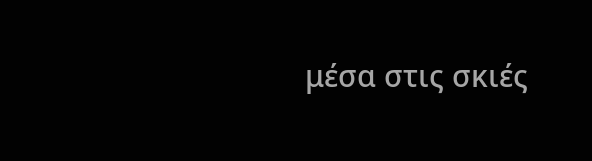μέσα στις σκιές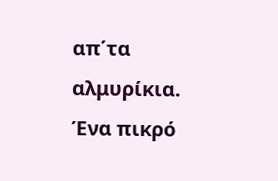απ΄τα αλμυρίκια.
Ένα πικρό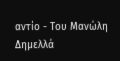αντίο - Του Μανώλη Δημελλά